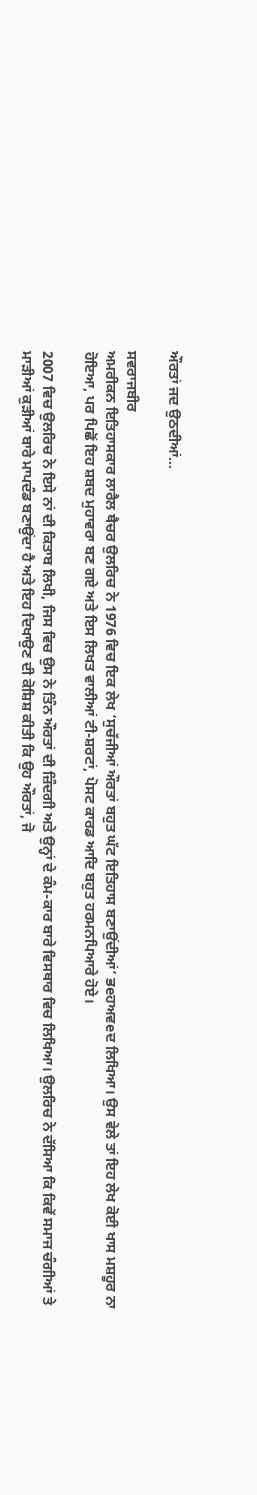ਔਰਤਾਂ ਜਦ ਉਠਦੀਆਂ…

ਸਵਰਾਜਬੀਰ
ਅਮਰੀਕਨ ਇਤਿਹਾਸਕਾਰ ਲਾਰੈਲ ਥੈਚਰ ਉਲਰਿਚ ਨੇ 1976 ਵਿਚ ਇਕ ਲੇਖ ‘ਸੁਚੱਜੀਆਂ ਔਰਤਾਂ ਬਹੁਤ ਘੱਟ ਇਤਿਹਾਸ ਬਣਾਉਂਦੀਆਂ’ ਭeਹਅਵeਦ ਲਿਖਿਆ। ਉਸ ਵੇਲੇ ਤਾਂ ਇਹ ਲੇਖ ਕੋਈ ਖਾਸ ਮਸ਼ਹੂਰ ਨਾ ਹੋਇਆ, ਪਰ ਪਿਛੋਂ ਇਹ ਸ਼ਬਦ ਮੁਹਾਵਰਾ ਬਣ ਗਏ ਅਤੇ ਇਸ ਲਿਖਤ ਵਾਲੀਆਂ ਟੀ-ਸ਼ਰਟਾਂ, ਪੋਸਟ ਕਾਰਡ ਆਦਿ ਬਹੁਤ ਹਰਮਨਪਿਆਰੇ ਹੋਏ।

2007 ਵਿਚ ਉਲਰਿਚ ਨੇ ਇਸੇ ਨਾਂ ਦੀ ਕਿਤਾਬ ਲਿਖੀ, ਜਿਸ ਵਿਚ ਉਸ ਨੇ ਤਿੰਨ ਔਰਤਾਂ ਦੀ ਜ਼ਿੰਦਗੀ ਅਤੇ ਉਨ੍ਹਾਂ ਦੇ ਕੰਮ-ਕਾਰ ਬਾਰੇ ਵਿਸਥਾਰ ਵਿਚ ਲਿਖਿਆ। ਉਲਰਿਚ ਨੇ ਦੱਸਿਆ ਕਿ ਕਿਵੇਂ ਸਮਾਜ ਚੰਗੀਆਂ ਤੇ ਮਾੜੀਆਂ ਕੁੜੀਆਂ ਬਾਰੇ ਮਾਪਦੰਡ ਬਣਾਉਂਦਾ ਹੈ ਅਤੇ ਇਹ ਦਿਖਾਉਣ ਦੀ ਕੋਸ਼ਿਸ਼ ਕੀਤੀ ਕਿ ਉਹ ਔਰਤਾਂ, ਜੋ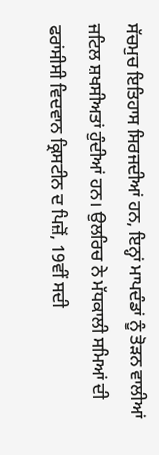ਸੱਚਮੁਚ ਇਤਿਹਾਸ ਸਿਰਜਦੀਆਂ ਹਨ, ਇਨ੍ਹਾਂ ਮਾਪਦੰਡਾਂ ਨੂੰ ਤੋੜਨ ਵਾਲੀਆਂ ਜਟਿਲ ਸ਼ਖਸੀਅਤਾਂ ਹੁੰਦੀਆਂ ਹਨ। ਉਲਰਿਚ ਨੇ ਮੱਧਕਾਲੀ ਸਮਿਆਂ ਦੀ ਫਰਾਂਸੀਸੀ ਵਿਦਵਾਨ ਕ੍ਰਿਸਟੀਨ ਦ ਪਿਜ਼ੋਂ, 19ਵੀਂ ਸਦੀ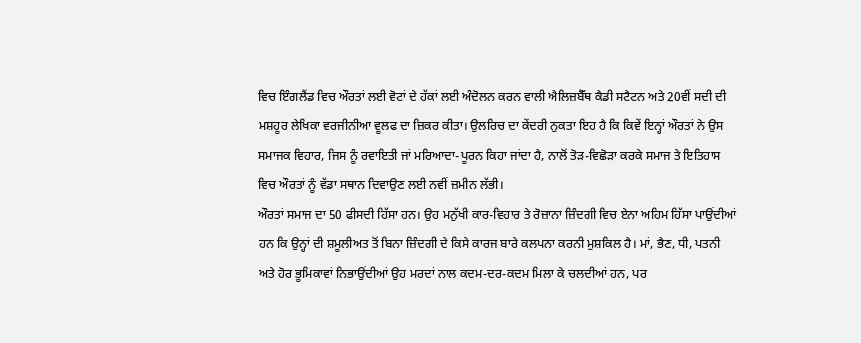ਵਿਚ ਇੰਗਲੈਂਡ ਵਿਚ ਔਰਤਾਂ ਲਈ ਵੋਟਾਂ ਦੇ ਹੱਕਾਂ ਲਈ ਅੰਦੋਲਨ ਕਰਨ ਵਾਲੀ ਐਲਿਜ਼ਬੈੱਥ ਕੈਡੀ ਸਟੈਟਨ ਅਤੇ 20ਵੀਂ ਸਦੀ ਦੀ ਮਸ਼ਹੂਰ ਲੇਖਿਕਾ ਵਰਜੀਨੀਆ ਵੂਲਫ ਦਾ ਜ਼ਿਕਰ ਕੀਤਾ। ਉਲਰਿਚ ਦਾ ਕੇਂਦਰੀ ਨੁਕਤਾ ਇਹ ਹੈ ਕਿ ਕਿਵੇਂ ਇਨ੍ਹਾਂ ਔਰਤਾਂ ਨੇ ਉਸ ਸਮਾਜਕ ਵਿਹਾਰ, ਜਿਸ ਨੂੰ ਰਵਾਇਤੀ ਜਾਂ ਮਰਿਆਦਾ-ਪੂਰਨ ਕਿਹਾ ਜਾਂਦਾ ਹੈ, ਨਾਲੋਂ ਤੋੜ-ਵਿਛੋੜਾ ਕਰਕੇ ਸਮਾਜ ਤੇ ਇਤਿਹਾਸ ਵਿਚ ਔਰਤਾਂ ਨੂੰ ਵੱਡਾ ਸਥਾਨ ਦਿਵਾਉਣ ਲਈ ਨਵੀਂ ਜ਼ਮੀਨ ਲੱਭੀ।
ਔਰਤਾਂ ਸਮਾਜ ਦਾ 50 ਫੀਸਦੀ ਹਿੱਸਾ ਹਨ। ਉਹ ਮਨੁੱਖੀ ਕਾਰ-ਵਿਹਾਰ ਤੇ ਰੋਜ਼ਾਨਾ ਜ਼ਿੰਦਗੀ ਵਿਚ ਏਨਾ ਅਹਿਮ ਹਿੱਸਾ ਪਾਉਂਦੀਆਂ ਹਨ ਕਿ ਉਨ੍ਹਾਂ ਦੀ ਸ਼ਮੂਲੀਅਤ ਤੋਂ ਬਿਨਾ ਜ਼ਿੰਦਗੀ ਦੇ ਕਿਸੇ ਕਾਰਜ ਬਾਰੇ ਕਲਪਨਾ ਕਰਨੀ ਮੁਸ਼ਕਿਲ ਹੈ। ਮਾਂ, ਭੈਣ, ਧੀ, ਪਤਨੀ ਅਤੇ ਹੋਰ ਭੂਮਿਕਾਵਾਂ ਨਿਭਾਉਂਦੀਆਂ ਉਹ ਮਰਦਾਂ ਨਾਲ ਕਦਮ-ਦਰ-ਕਦਮ ਮਿਲਾ ਕੇ ਚਲਦੀਆਂ ਹਨ, ਪਰ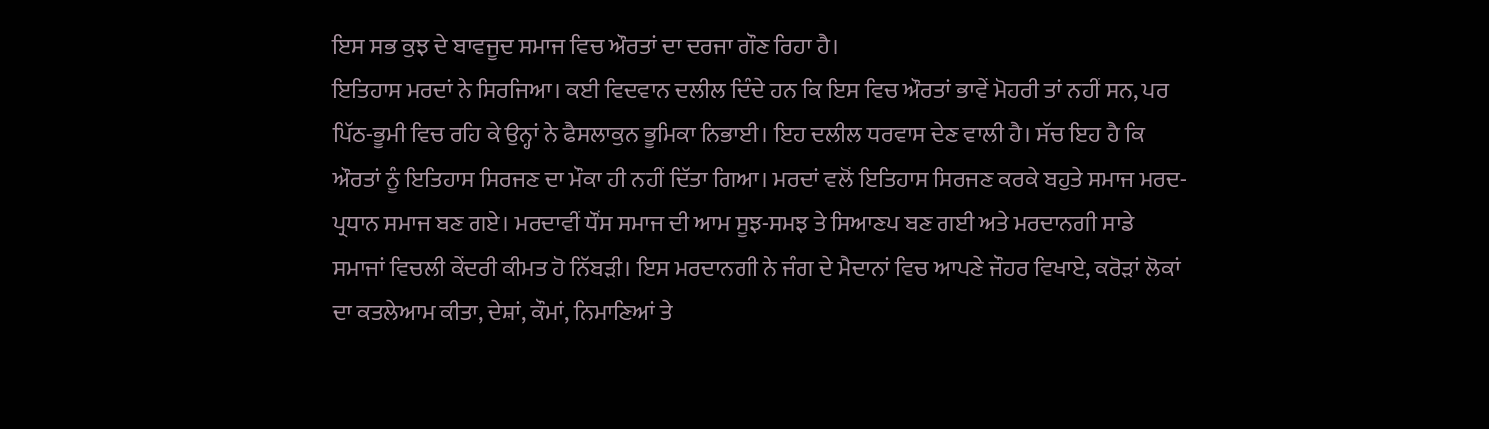ਇਸ ਸਭ ਕੁਝ ਦੇ ਬਾਵਜੂਦ ਸਮਾਜ ਵਿਚ ਔਰਤਾਂ ਦਾ ਦਰਜਾ ਗੌਣ ਰਿਹਾ ਹੈ।
ਇਤਿਹਾਸ ਮਰਦਾਂ ਨੇ ਸਿਰਜਿਆ। ਕਈ ਵਿਦਵਾਨ ਦਲੀਲ ਦਿੰਦੇ ਹਨ ਕਿ ਇਸ ਵਿਚ ਔਰਤਾਂ ਭਾਵੇਂ ਮੋਹਰੀ ਤਾਂ ਨਹੀਂ ਸਨ, ਪਰ ਪਿੱਠ-ਭੂਮੀ ਵਿਚ ਰਹਿ ਕੇ ਉਨ੍ਹਾਂ ਨੇ ਫੈਸਲਾਕੁਨ ਭੂਮਿਕਾ ਨਿਭਾਈ। ਇਹ ਦਲੀਲ ਧਰਵਾਸ ਦੇਣ ਵਾਲੀ ਹੈ। ਸੱਚ ਇਹ ਹੈ ਕਿ ਔਰਤਾਂ ਨੂੰ ਇਤਿਹਾਸ ਸਿਰਜਣ ਦਾ ਮੌਕਾ ਹੀ ਨਹੀਂ ਦਿੱਤਾ ਗਿਆ। ਮਰਦਾਂ ਵਲੋਂ ਇਤਿਹਾਸ ਸਿਰਜਣ ਕਰਕੇ ਬਹੁਤੇ ਸਮਾਜ ਮਰਦ-ਪ੍ਰਧਾਨ ਸਮਾਜ ਬਣ ਗਏ। ਮਰਦਾਵੀਂ ਧੌਂਸ ਸਮਾਜ ਦੀ ਆਮ ਸੂਝ-ਸਮਝ ਤੇ ਸਿਆਣਪ ਬਣ ਗਈ ਅਤੇ ਮਰਦਾਨਗੀ ਸਾਡੇ ਸਮਾਜਾਂ ਵਿਚਲੀ ਕੇਂਦਰੀ ਕੀਮਤ ਹੋ ਨਿੱਬੜੀ। ਇਸ ਮਰਦਾਨਗੀ ਨੇ ਜੰਗ ਦੇ ਮੈਦਾਨਾਂ ਵਿਚ ਆਪਣੇ ਜੌਹਰ ਵਿਖਾਏ, ਕਰੋੜਾਂ ਲੋਕਾਂ ਦਾ ਕਤਲੇਆਮ ਕੀਤਾ, ਦੇਸ਼ਾਂ, ਕੌਮਾਂ, ਨਿਮਾਣਿਆਂ ਤੇ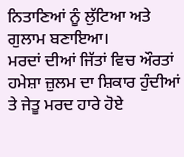ਨਿਤਾਣਿਆਂ ਨੂੰ ਲੁੱਟਿਆ ਅਤੇ ਗੁਲਾਮ ਬਣਾਇਆ।
ਮਰਦਾਂ ਦੀਆਂ ਜਿੱਤਾਂ ਵਿਚ ਔਰਤਾਂ ਹਮੇਸ਼ਾ ਜ਼ੁਲਮ ਦਾ ਸ਼ਿਕਾਰ ਹੁੰਦੀਆਂ ਤੇ ਜੇਤੂ ਮਰਦ ਹਾਰੇ ਹੋਏ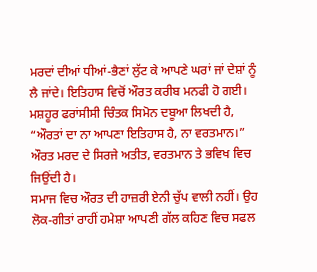ਮਰਦਾਂ ਦੀਆਂ ਧੀਆਂ-ਭੈਣਾਂ ਲੁੱਟ ਕੇ ਆਪਣੇ ਘਰਾਂ ਜਾਂ ਦੇਸ਼ਾਂ ਨੂੰ ਲੈ ਜਾਂਦੇ। ਇਤਿਹਾਸ ਵਿਚੋਂ ਔਰਤ ਕਰੀਬ ਮਨਫੀ ਹੋ ਗਈ। ਮਸ਼ਹੂਰ ਫਰਾਂਸੀਸੀ ਚਿੰਤਕ ਸਿਮੋਨ ਦਬੂਆ ਲਿਖਦੀ ਹੈ, “ਔਰਤਾਂ ਦਾ ਨਾ ਆਪਣਾ ਇਤਿਹਾਸ ਹੈ, ਨਾ ਵਰਤਮਾਨ।” ਔਰਤ ਮਰਦ ਦੇ ਸਿਰਜੇ ਅਤੀਤ, ਵਰਤਮਾਨ ਤੇ ਭਵਿਖ ਵਿਚ ਜਿਉਂਦੀ ਹੈ।
ਸਮਾਜ ਵਿਚ ਔਰਤ ਦੀ ਹਾਜ਼ਰੀ ਏਨੀ ਚੁੱਪ ਵਾਲੀ ਨਹੀਂ। ਉਹ ਲੋਕ-ਗੀਤਾਂ ਰਾਹੀਂ ਹਮੇਸ਼ਾ ਆਪਣੀ ਗੱਲ ਕਹਿਣ ਵਿਚ ਸਫਲ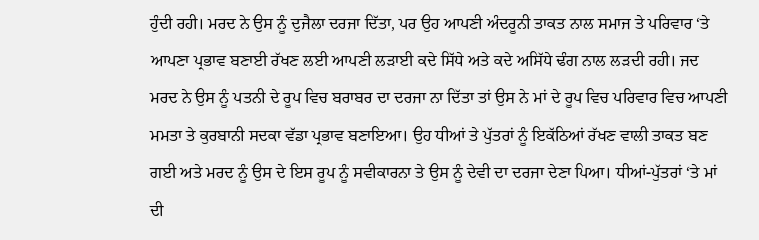ਹੁੰਦੀ ਰਹੀ। ਮਰਦ ਨੇ ਉਸ ਨੂੰ ਦੁਜੈਲਾ ਦਰਜਾ ਦਿੱਤਾ, ਪਰ ਉਹ ਆਪਣੀ ਅੰਦਰੂਨੀ ਤਾਕਤ ਨਾਲ ਸਮਾਜ ਤੇ ਪਰਿਵਾਰ ‘ਤੇ ਆਪਣਾ ਪ੍ਰਭਾਵ ਬਣਾਈ ਰੱਖਣ ਲਈ ਆਪਣੀ ਲੜਾਈ ਕਦੇ ਸਿੱਧੇ ਅਤੇ ਕਦੇ ਅਸਿੱਧੇ ਢੰਗ ਨਾਲ ਲੜਦੀ ਰਹੀ। ਜਦ ਮਰਦ ਨੇ ਉਸ ਨੂੰ ਪਤਨੀ ਦੇ ਰੂਪ ਵਿਚ ਬਰਾਬਰ ਦਾ ਦਰਜਾ ਨਾ ਦਿੱਤਾ ਤਾਂ ਉਸ ਨੇ ਮਾਂ ਦੇ ਰੂਪ ਵਿਚ ਪਰਿਵਾਰ ਵਿਚ ਆਪਣੀ ਮਮਤਾ ਤੇ ਕੁਰਬਾਨੀ ਸਦਕਾ ਵੱਡਾ ਪ੍ਰਭਾਵ ਬਣਾਇਆ। ਉਹ ਧੀਆਂ ਤੇ ਪੁੱਤਰਾਂ ਨੂੰ ਇਕੱਠਿਆਂ ਰੱਖਣ ਵਾਲੀ ਤਾਕਤ ਬਣ ਗਈ ਅਤੇ ਮਰਦ ਨੂੰ ਉਸ ਦੇ ਇਸ ਰੂਪ ਨੂੰ ਸਵੀਕਾਰਨਾ ਤੇ ਉਸ ਨੂੰ ਦੇਵੀ ਦਾ ਦਰਜਾ ਦੇਣਾ ਪਿਆ। ਧੀਆਂ-ਪੁੱਤਰਾਂ ‘ਤੇ ਮਾਂ ਦੀ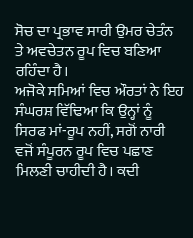ਸੋਚ ਦਾ ਪ੍ਰਭਾਵ ਸਾਰੀ ਉਮਰ ਚੇਤੰਨ ਤੇ ਅਵਚੇਤਨ ਰੂਪ ਵਿਚ ਬਣਿਆ ਰਹਿੰਦਾ ਹੈ।
ਅਜੋਕੇ ਸਮਿਆਂ ਵਿਚ ਔਰਤਾਂ ਨੇ ਇਹ ਸੰਘਰਸ਼ ਵਿੱਢਿਆ ਕਿ ਉਨ੍ਹਾਂ ਨੂੰ ਸਿਰਫ ਮਾਂ-ਰੂਪ ਨਹੀਂ, ਸਗੋਂ ਨਾਰੀ ਵਜੋਂ ਸੰਪੂਰਨ ਰੂਪ ਵਿਚ ਪਛਾਣ ਮਿਲਣੀ ਚਾਹੀਦੀ ਹੈ। ਕਦੀ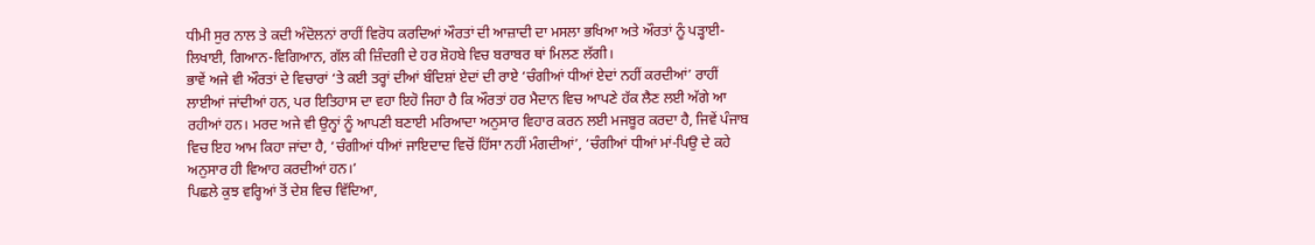ਧੀਮੀ ਸੁਰ ਨਾਲ ਤੇ ਕਦੀ ਅੰਦੋਲਨਾਂ ਰਾਹੀਂ ਵਿਰੋਧ ਕਰਦਿਆਂ ਔਰਤਾਂ ਦੀ ਆਜ਼ਾਦੀ ਦਾ ਮਸਲਾ ਭਖਿਆ ਅਤੇ ਔਰਤਾਂ ਨੂੰ ਪੜ੍ਹਾਈ-ਲਿਖਾਈ, ਗਿਆਨ-ਵਿਗਿਆਨ, ਗੱਲ ਕੀ ਜ਼ਿੰਦਗੀ ਦੇ ਹਰ ਸ਼ੋਹਬੇ ਵਿਚ ਬਰਾਬਰ ਥਾਂ ਮਿਲਣ ਲੱਗੀ।
ਭਾਵੇਂ ਅਜੇ ਵੀ ਔਰਤਾਂ ਦੇ ਵਿਚਾਰਾਂ ‘ਤੇ ਕਈ ਤਰ੍ਹਾਂ ਦੀਆਂ ਬੰਦਿਸ਼ਾਂ ਏਦਾਂ ਦੀ ਰਾਏ ‘ਚੰਗੀਆਂ ਧੀਆਂ ਏਦਾਂ ਨਹੀਂ ਕਰਦੀਆਂ’ ਰਾਹੀਂ ਲਾਈਆਂ ਜਾਂਦੀਆਂ ਹਨ, ਪਰ ਇਤਿਹਾਸ ਦਾ ਵਹਾ ਇਹੋ ਜਿਹਾ ਹੈ ਕਿ ਔਰਤਾਂ ਹਰ ਮੈਦਾਨ ਵਿਚ ਆਪਣੇ ਹੱਕ ਲੈਣ ਲਈ ਅੱਗੇ ਆ ਰਹੀਆਂ ਹਨ। ਮਰਦ ਅਜੇ ਵੀ ਉਨ੍ਹਾਂ ਨੂੰ ਆਪਣੀ ਬਣਾਈ ਮਰਿਆਦਾ ਅਨੁਸਾਰ ਵਿਹਾਰ ਕਰਨ ਲਈ ਮਜਬੂਰ ਕਰਦਾ ਹੈ, ਜਿਵੇਂ ਪੰਜਾਬ ਵਿਚ ਇਹ ਆਮ ਕਿਹਾ ਜਾਂਦਾ ਹੈ, ‘ਚੰਗੀਆਂ ਧੀਆਂ ਜਾਇਦਾਦ ਵਿਚੋਂ ਹਿੱਸਾ ਨਹੀਂ ਮੰਗਦੀਆਂ’, ‘ਚੰਗੀਆਂ ਧੀਆਂ ਮਾਂ-ਪਿਉ ਦੇ ਕਹੇ ਅਨੁਸਾਰ ਹੀ ਵਿਆਹ ਕਰਦੀਆਂ ਹਨ।’
ਪਿਛਲੇ ਕੁਝ ਵਰ੍ਹਿਆਂ ਤੋਂ ਦੇਸ਼ ਵਿਚ ਵਿੱਦਿਆ,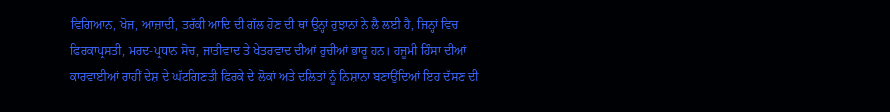ਵਿਗਿਆਨ, ਖੋਜ, ਆਜ਼ਾਦੀ, ਤਰੱਕੀ ਆਦਿ ਦੀ ਗੱਲ ਹੋਣ ਦੀ ਥਾਂ ਉਨ੍ਹਾਂ ਰੁਝਾਨਾਂ ਨੇ ਲੈ ਲਈ ਹੈ, ਜਿਨ੍ਹਾਂ ਵਿਚ ਫਿਰਕਾਪ੍ਰਸਤੀ, ਮਰਦ-ਪ੍ਰਧਾਨ ਸੋਚ, ਜਾਤੀਵਾਦ ਤੇ ਖੇਤਰਵਾਦ ਦੀਆਂ ਰੁਚੀਆਂ ਭਾਰੂ ਹਨ। ਹਜੂਮੀ ਹਿੰਸਾ ਦੀਆਂ ਕਾਰਵਾਈਆਂ ਰਾਹੀਂ ਦੇਸ਼ ਦੇ ਘੱਟਗਿਣਤੀ ਫਿਰਕੇ ਦੇ ਲੋਕਾਂ ਅਤੇ ਦਲਿਤਾਂ ਨੂੰ ਨਿਸ਼ਾਨਾ ਬਣਾਉਂਦਿਆਂ ਇਹ ਦੱਸਣ ਦੀ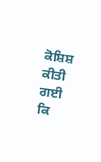ਕੋਸ਼ਿਸ਼ ਕੀਤੀ ਗਈ ਕਿ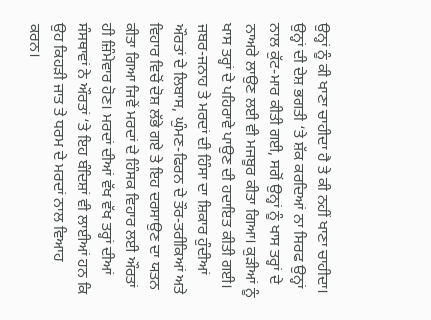ਉਨ੍ਹਾਂ ਨੂੰ ਕੀ ਖਾਣਾ ਚਾਹੀਦਾ ਹੈ ਤੇ ਕੀ ਨਹੀਂ ਖਾਣਾ ਚਾਹੀਦਾ। ਉਨ੍ਹਾਂ ਦੀ ਦੇਸ਼ ਭਗਤੀ ‘ਤੇ ਸ਼ੱਕ ਕਰਦਿਆਂ ਨਾ ਸਿਰਫ ਉਨ੍ਹਾਂ ਨਾਲ ਕੁੱਟ-ਮਾਰ ਕੀਤੀ ਗਈ, ਸਗੋਂ ਉਨ੍ਹਾਂ ਨੂੰ ਖਾਸ ਤਰ੍ਹਾਂ ਦੇ ਨਾਅਰੇ ਲਾਉਣ ਲਈ ਵੀ ਮਜਬੂਰ ਕੀਤਾ ਗਿਆ। ਕੁੜੀਆਂ ਨੂੰ ਖਾਸ ਤਰ੍ਹਾਂ ਦੇ ਪਹਿਰਾਵੇ ਪਾਉਣ ਦੀ ਹਦਾਇਤ ਕੀਤੀ ਗਈ। ਜਬਰ-ਜਨਾਹ ਤੇ ਮਰਦਾਂ ਦੀ ਹਿੰਸਾ ਦਾ ਸ਼ਿਕਾਰ ਹੁੰਦੀਆਂ ਔਰਤਾਂ ਦੇ ਲਿਬਾਸ, ਘੁੰਮਣ-ਫਿਰਨ ਦੇ ਤੌਰ-ਤਰੀਕਿਆਂ ਅਤੇ ਵਿਹਾਰ ਵਿਚੋਂ ਦੋਸ਼ ਲੱਭੇ ਗਏ ਤੇ ਇਹ ਦਰਸਾਉਣ ਦਾ ਯਤਨ ਕੀਤਾ ਗਿਆ ਜਿਵੇਂ ਮਰਦਾਂ ਦੇ ਹਿੰਸਕ ਵਿਹਾਰ ਲਈ ਔਰਤਾਂ ਹੀ ਜ਼ਿੰਮੇਵਾਰ ਹੋਣ। ਮਰਦਾਂ ਦੀਆਂ ਵੱਖ ਵੱਖ ਤਰ੍ਹਾਂ ਦੀਆਂ ਸੰਸਥਾਵਾਂ ਨੇ ਔਰਤਾਂ ‘ਤੇ ਇਹ ਬੰਦਿਸ਼ਾਂ ਵੀ ਲਾਈਆਂ ਹਨ ਕਿ ਉਹ ਕਿਹੜੀ ਜਾਤ ਤੇ ਧਰਮ ਦੇ ਮਰਦਾਂ ਨਾਲ ਵਿਆਹ ਕਰਨ।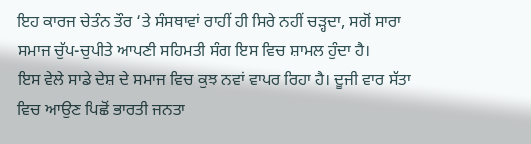ਇਹ ਕਾਰਜ ਚੇਤੰਨ ਤੌਰ ‘ਤੇ ਸੰਸਥਾਵਾਂ ਰਾਹੀਂ ਹੀ ਸਿਰੇ ਨਹੀਂ ਚੜ੍ਹਦਾ, ਸਗੋਂ ਸਾਰਾ ਸਮਾਜ ਚੁੱਪ-ਚੁਪੀਤੇ ਆਪਣੀ ਸਹਿਮਤੀ ਸੰਗ ਇਸ ਵਿਚ ਸ਼ਾਮਲ ਹੁੰਦਾ ਹੈ।
ਇਸ ਵੇਲੇ ਸਾਡੇ ਦੇਸ਼ ਦੇ ਸਮਾਜ ਵਿਚ ਕੁਝ ਨਵਾਂ ਵਾਪਰ ਰਿਹਾ ਹੈ। ਦੂਜੀ ਵਾਰ ਸੱਤਾ ਵਿਚ ਆਉਣ ਪਿਛੋਂ ਭਾਰਤੀ ਜਨਤਾ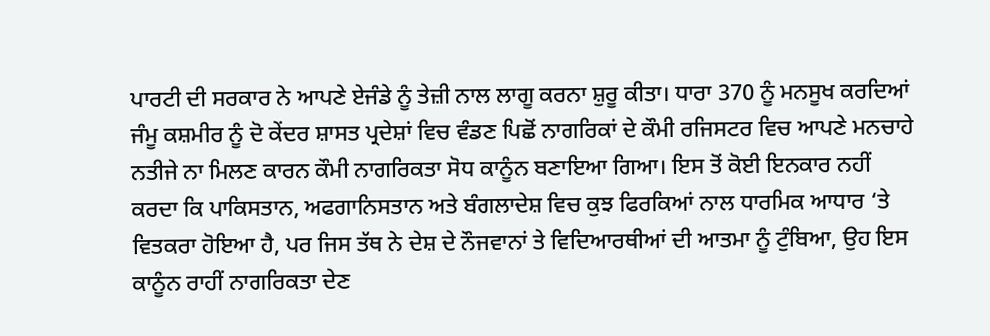ਪਾਰਟੀ ਦੀ ਸਰਕਾਰ ਨੇ ਆਪਣੇ ਏਜੰਡੇ ਨੂੰ ਤੇਜ਼ੀ ਨਾਲ ਲਾਗੂ ਕਰਨਾ ਸ਼ੁਰੂ ਕੀਤਾ। ਧਾਰਾ 370 ਨੂੰ ਮਨਸੂਖ ਕਰਦਿਆਂ ਜੰਮੂ ਕਸ਼ਮੀਰ ਨੂੰ ਦੋ ਕੇਂਦਰ ਸ਼ਾਸਤ ਪ੍ਰਦੇਸ਼ਾਂ ਵਿਚ ਵੰਡਣ ਪਿਛੋਂ ਨਾਗਰਿਕਾਂ ਦੇ ਕੌਮੀ ਰਜਿਸਟਰ ਵਿਚ ਆਪਣੇ ਮਨਚਾਹੇ ਨਤੀਜੇ ਨਾ ਮਿਲਣ ਕਾਰਨ ਕੌਮੀ ਨਾਗਰਿਕਤਾ ਸੋਧ ਕਾਨੂੰਨ ਬਣਾਇਆ ਗਿਆ। ਇਸ ਤੋਂ ਕੋਈ ਇਨਕਾਰ ਨਹੀਂ ਕਰਦਾ ਕਿ ਪਾਕਿਸਤਾਨ, ਅਫਗਾਨਿਸਤਾਨ ਅਤੇ ਬੰਗਲਾਦੇਸ਼ ਵਿਚ ਕੁਝ ਫਿਰਕਿਆਂ ਨਾਲ ਧਾਰਮਿਕ ਆਧਾਰ ‘ਤੇ ਵਿਤਕਰਾ ਹੋਇਆ ਹੈ, ਪਰ ਜਿਸ ਤੱਥ ਨੇ ਦੇਸ਼ ਦੇ ਨੌਜਵਾਨਾਂ ਤੇ ਵਿਦਿਆਰਥੀਆਂ ਦੀ ਆਤਮਾ ਨੂੰ ਟੁੰਬਿਆ, ਉਹ ਇਸ ਕਾਨੂੰਨ ਰਾਹੀਂ ਨਾਗਰਿਕਤਾ ਦੇਣ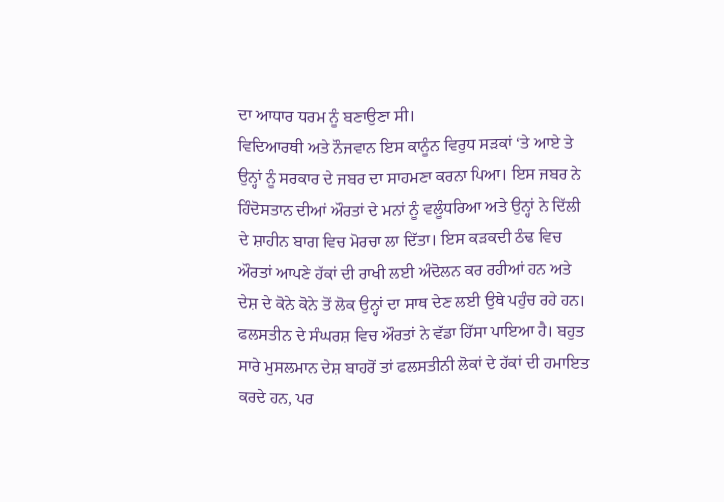ਦਾ ਆਧਾਰ ਧਰਮ ਨੂੰ ਬਣਾਉਣਾ ਸੀ।
ਵਿਦਿਆਰਥੀ ਅਤੇ ਨੌਜਵਾਨ ਇਸ ਕਾਨੂੰਨ ਵਿਰੁਧ ਸੜਕਾਂ ‘ਤੇ ਆਏ ਤੇ ਉਨ੍ਹਾਂ ਨੂੰ ਸਰਕਾਰ ਦੇ ਜਬਰ ਦਾ ਸਾਹਮਣਾ ਕਰਨਾ ਪਿਆ। ਇਸ ਜਬਰ ਨੇ ਹਿੰਦੋਸਤਾਨ ਦੀਆਂ ਔਰਤਾਂ ਦੇ ਮਨਾਂ ਨੂੰ ਵਲੂੰਧਰਿਆ ਅਤੇ ਉਨ੍ਹਾਂ ਨੇ ਦਿੱਲੀ ਦੇ ਸ਼ਾਹੀਨ ਬਾਗ ਵਿਚ ਮੋਰਚਾ ਲਾ ਦਿੱਤਾ। ਇਸ ਕੜਕਦੀ ਠੰਢ ਵਿਚ ਔਰਤਾਂ ਆਪਣੇ ਹੱਕਾਂ ਦੀ ਰਾਖੀ ਲਈ ਅੰਦੋਲਨ ਕਰ ਰਹੀਆਂ ਹਨ ਅਤੇ ਦੇਸ਼ ਦੇ ਕੋਨੇ ਕੋਨੇ ਤੋਂ ਲੋਕ ਉਨ੍ਹਾਂ ਦਾ ਸਾਥ ਦੇਣ ਲਈ ਉਥੇ ਪਹੁੰਚ ਰਹੇ ਹਨ।
ਫਲਸਤੀਨ ਦੇ ਸੰਘਰਸ਼ ਵਿਚ ਔਰਤਾਂ ਨੇ ਵੱਡਾ ਹਿੱਸਾ ਪਾਇਆ ਹੈ। ਬਹੁਤ ਸਾਰੇ ਮੁਸਲਮਾਨ ਦੇਸ਼ ਬਾਹਰੋਂ ਤਾਂ ਫਲਸਤੀਨੀ ਲੋਕਾਂ ਦੇ ਹੱਕਾਂ ਦੀ ਹਮਾਇਤ ਕਰਦੇ ਹਨ, ਪਰ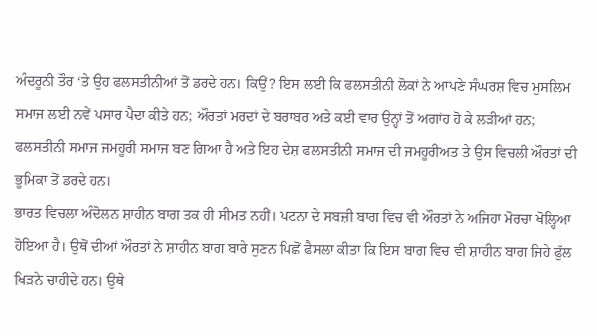ਅੰਦਰੂਨੀ ਤੌਰ ‘ਤੇ ਉਹ ਫਲਸਤੀਨੀਆਂ ਤੋਂ ਡਰਦੇ ਹਨ। ਕਿਉਂ? ਇਸ ਲਈ ਕਿ ਫਲਸਤੀਨੀ ਲੋਕਾਂ ਨੇ ਆਪਣੇ ਸੰਘਰਸ਼ ਵਿਚ ਮੁਸਲਿਮ ਸਮਾਜ ਲਈ ਨਵੇਂ ਪਸਾਰ ਪੈਦਾ ਕੀਤੇ ਹਨ; ਔਰਤਾਂ ਮਰਦਾਂ ਦੇ ਬਰਾਬਰ ਅਤੇ ਕਈ ਵਾਰ ਉਨ੍ਹਾਂ ਤੋਂ ਅਗਾਂਹ ਹੋ ਕੇ ਲੜੀਆਂ ਹਨ; ਫਲਸਤੀਨੀ ਸਮਾਜ ਜਮਹੂਰੀ ਸਮਾਜ ਬਣ ਗਿਆ ਹੈ ਅਤੇ ਇਹ ਦੇਸ਼ ਫਲਸਤੀਨੀ ਸਮਾਜ ਦੀ ਜਮਹੂਰੀਅਤ ਤੇ ਉਸ ਵਿਚਲੀ ਔਰਤਾਂ ਦੀ ਭੂਮਿਕਾ ਤੋਂ ਡਰਦੇ ਹਨ।
ਭਾਰਤ ਵਿਚਲਾ ਅੰਦੋਲਨ ਸ਼ਾਹੀਨ ਬਾਗ ਤਕ ਹੀ ਸੀਮਤ ਨਹੀਂ। ਪਟਨਾ ਦੇ ਸਬਜ਼ੀ ਬਾਗ ਵਿਚ ਵੀ ਔਰਤਾਂ ਨੇ ਅਜਿਹਾ ਮੋਰਚਾ ਖੋਲ੍ਹਿਆ ਹੋਇਆ ਹੈ। ਉਥੋਂ ਦੀਆਂ ਔਰਤਾਂ ਨੇ ਸ਼ਾਹੀਨ ਬਾਗ ਬਾਰੇ ਸੁਣਨ ਪਿਛੋਂ ਫੈਸਲਾ ਕੀਤਾ ਕਿ ਇਸ ਬਾਗ ਵਿਚ ਵੀ ਸ਼ਾਹੀਨ ਬਾਗ ਜਿਹੇ ਫੁੱਲ ਖਿੜਨੇ ਚਾਹੀਦੇ ਹਨ। ਉਥੇ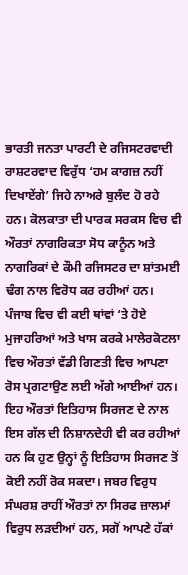ਭਾਰਤੀ ਜਨਤਾ ਪਾਰਟੀ ਦੇ ਰਜਿਸਟਰਵਾਦੀ ਰਾਸ਼ਟਰਵਾਦ ਵਿਰੁੱਧ ‘ਹਮ ਕਾਗਜ਼ ਨਹੀਂ ਦਿਖਾਏਂਗੇ’ ਜਿਹੇ ਨਾਅਰੇ ਬੁਲੰਦ ਹੋ ਰਹੇ ਹਨ। ਕੋਲਕਾਤਾ ਦੀ ਪਾਰਕ ਸਰਕਸ ਵਿਚ ਵੀ ਔਰਤਾਂ ਨਾਗਰਿਕਤਾ ਸੋਧ ਕਾਨੂੰਨ ਅਤੇ ਨਾਗਰਿਕਾਂ ਦੇ ਕੌਮੀ ਰਜਿਸਟਰ ਦਾ ਸ਼ਾਂਤਮਈ ਢੰਗ ਨਾਲ ਵਿਰੋਧ ਕਰ ਰਹੀਆਂ ਹਨ।
ਪੰਜਾਬ ਵਿਚ ਵੀ ਕਈ ਥਾਂਵਾਂ ‘ਤੇ ਹੋਏ ਮੁਜਾਹਰਿਆਂ ਅਤੇ ਖਾਸ ਕਰਕੇ ਮਾਲੇਰਕੋਟਲਾ ਵਿਚ ਔਰਤਾਂ ਵੱਡੀ ਗਿਣਤੀ ਵਿਚ ਆਪਣਾ ਰੋਸ ਪ੍ਰਗਟਾਉਣ ਲਈ ਅੱਗੇ ਆਈਆਂ ਹਨ। ਇਹ ਔਰਤਾਂ ਇਤਿਹਾਸ ਸਿਰਜਣ ਦੇ ਨਾਲ ਇਸ ਗੱਲ ਦੀ ਨਿਸ਼ਾਨਦੇਹੀ ਵੀ ਕਰ ਰਹੀਆਂ ਹਨ ਕਿ ਹੁਣ ਉਨ੍ਹਾਂ ਨੂੰ ਇਤਿਹਾਸ ਸਿਰਜਣ ਤੋਂ ਕੋਈ ਨਹੀਂ ਰੋਕ ਸਕਦਾ। ਜਬਰ ਵਿਰੁਧ ਸੰਘਰਸ਼ ਰਾਹੀਂ ਔਰਤਾਂ ਨਾ ਸਿਰਫ ਜ਼ਾਲਮਾਂ ਵਿਰੁਧ ਲੜਦੀਆਂ ਹਨ, ਸਗੋਂ ਆਪਣੇ ਹੱਕਾਂ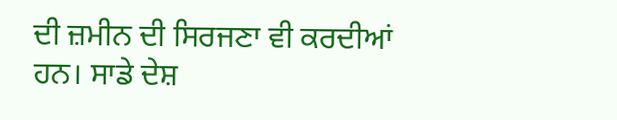ਦੀ ਜ਼ਮੀਨ ਦੀ ਸਿਰਜਣਾ ਵੀ ਕਰਦੀਆਂ ਹਨ। ਸਾਡੇ ਦੇਸ਼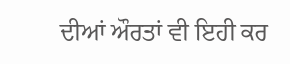ਦੀਆਂ ਔਰਤਾਂ ਵੀ ਇਹੀ ਕਰ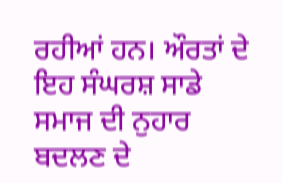ਰਹੀਆਂ ਹਨ। ਔਰਤਾਂ ਦੇ ਇਹ ਸੰਘਰਸ਼ ਸਾਡੇ ਸਮਾਜ ਦੀ ਨੁਹਾਰ ਬਦਲਣ ਦੇ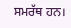ਸਮਰੱਥ ਹਨ।